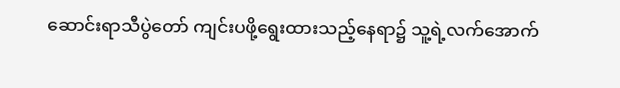ဆောင်းရာသီပွဲတော် ကျင်းပဖို့ရွေးထားသည့်နေရာ၌ သူ့ရဲ့လက်အောက်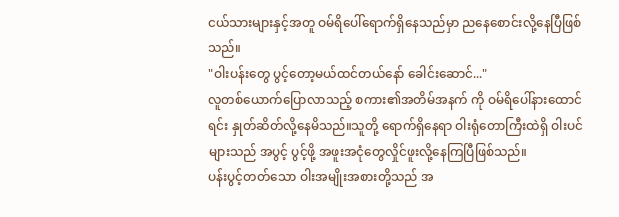ငယ်သားများနှင့်အတူ ဝမ်ရိပေါ်ရောက်ရှိနေသည်မှာ ညနေစောင်းလို့နေပြီဖြစ်သည်။
"ဝါးပန်းတွေ ပွင့်တော့မယ်ထင်တယ်နော် ခေါင်းဆောင်..."
လူတစ်ယောက်ပြောလာသည့် စကား၏အတိမ်အနက် ကို ဝမ်ရိပေါ်နားထောင်ရင်း နှုတ်ဆိတ်လို့နေမိသည်။သူတို့ ရောက်ရှိနေရာ ဝါးရုံတောကြီးထဲရှိ ဝါးပင်များသည် အပွင့် ပွင့်ဖို့ အဖူးအငုံတွေလှိုင်ဖူးလို့နေကြပြီဖြစ်သည်။
ပန်းပွင့်တတ်သော ဝါးအမျိုးအစားတို့သည် အ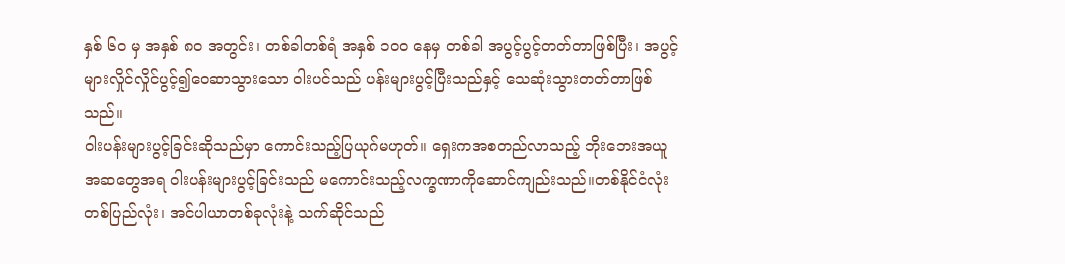နှစ် ၆၀ မှ အနှစ် ၈၀ အတွင်း၊ တစ်ခါတစ်ရံ အနှစ် ၁၀၀ နေမှ တစ်ခါ အပွင့်ပွင့်တတ်တာဖြစ်ပြီး၊ အပွင့်များလှိုင်လှိုင်ပွင့်၍ဝေဆာသွားသော ဝါးပင်သည် ပန်းများပွင့်ပြီးသည်နှင့် သေဆုံးသွားတတ်တာဖြစ်သည်။
ဝါးပန်းများပွင့်ခြင်းဆိုသည်မှာ ကောင်းသည့်ပြယုဂ်မဟုတ်။ ရှေးကအစတည်လာသည့် ဘိုးဘေးအယူအဆတွေအရ ဝါးပန်းများပွင့်ခြင်းသည် မကောင်းသည့်လက္ခဏာကိုဆောင်ကျည်းသည်။တစ်နိုင်ငံလုံး တစ်ပြည်လုံး၊ အင်ပါယာတစ်ခုလုံးနဲ့ သက်ဆိုင်သည်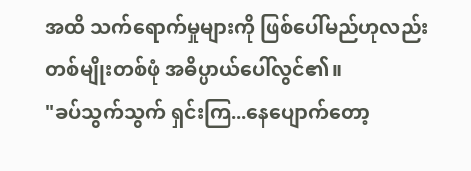အထိ သက်ရောက်မှုများကို ဖြစ်ပေါ်မည်ဟုလည်း တစ်မျိုးတစ်ဖုံ အဓိပ္ပာယ်ပေါ်လွင်၏။
"ခပ်သွက်သွက် ရှင်းကြ...နေပျောက်တော့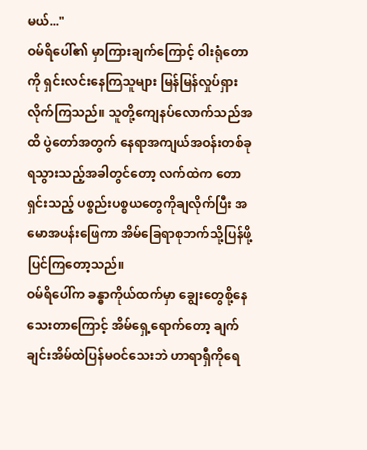မယ်..."
ဝမ်ရိပေါ်၏ မှာကြားချက်ကြောင့် ဝါးရုံတောကို ရှင်းလင်းနေကြသူများ မြန်မြန်လှုပ်ရှားလိုက်ကြသည်။ သူတို့ကျေနပ်လောက်သည်အထိ ပွဲတော်အတွက် နေရာအကျယ်အဝန်းတစ်ခုရသွားသည့်အခါတွင်တော့ လက်ထဲက တောရှင်းသည့် ပစ္စည်းပစ္စယတွေကိုချလိုက်ပြီး အမောအပန်းဖြေကာ အိမ်ခြေရာစုဘက်သို့ပြန်ဖို့ပြင်ကြတော့သည်။
ဝမ်ရိပေါ်က ခန္ဓာကိုယ်ထက်မှာ ချွေးတွေစို့နေသေးတာကြောင့် အိမ်ရှေ့ရောက်တော့ ချက်ချင်းအိမ်ထဲပြန်မဝင်သေးဘဲ ဟာရာရှီကိုရေ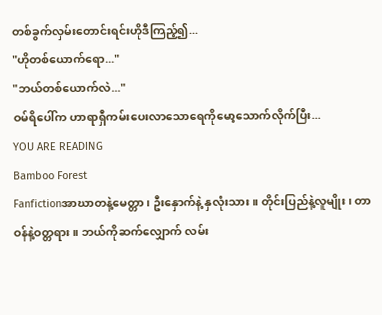တစ်ခွက်လှမ်းတောင်းရင်းဟိုဒီကြည့်၍...
"ဟိုတစ်ယောက်ရော..."
"ဘယ်တစ်ယောက်လဲ..."
ဝမ်ရိပေါ်က ဟာရာရှီကမ်းပေးလာသောရေကိုမော့သောက်လိုက်ပြီး...
YOU ARE READING
Bamboo Forest
Fanfictionအာဃာတနဲ့မေတ္တာ၊ ဦးနှောက်နဲ့ နှလုံးသား။ တိုင်းပြည်နဲ့လူမျိုး ၊ တာဝန်နဲ့ဝတ္တရား။ ဘယ်ကိုဆက်လျှောက် လမ်း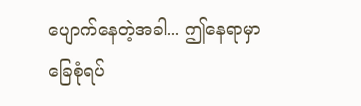ပျောက်နေတဲ့အခါ... ဤနေရာမှာခြေစုံရပ်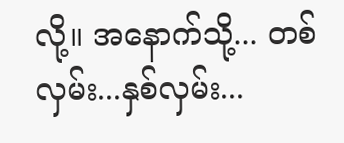လို့။ အနောက်သို့... တစ်လှမ်း...နှစ်လှမ်း...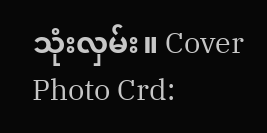သုံးလှမ်း။ Cover Photo Crd: